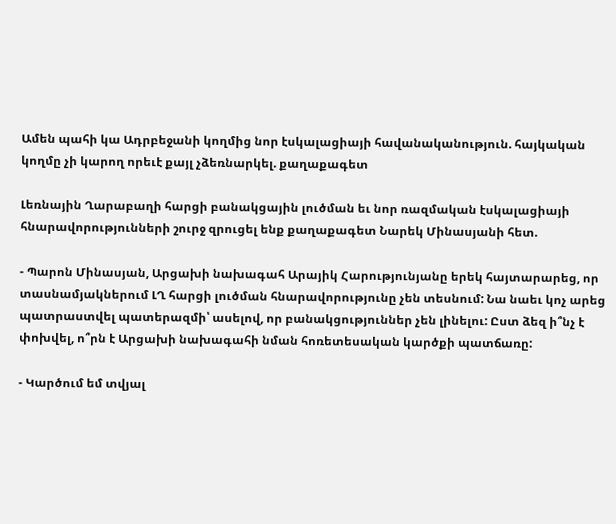Ամեն պահի կա Ադրբեջանի կողմից նոր էսկալացիայի հավանականություն. հայկական կողմը չի կարող որեւէ քայլ չձեռնարկել. քաղաքագետ

Լեռնային Ղարաբաղի հարցի բանակցային լուծման եւ նոր ռազմական էսկալացիայի հնարավորությունների շուրջ զրուցել ենք քաղաքագետ Նարեկ Մինասյանի հետ.

- Պարոն Մինասյան, Արցախի նախագահ Արայիկ Հարությունյանը երեկ հայտարարեց, որ տասնամյակներում ԼՂ հարցի լուծման հնարավորությունը չեն տեսնում: Նա նաեւ կոչ արեց պատրաստվել պատերազմի՝ ասելով, որ բանակցություններ չեն լինելու: Ըստ ձեզ ի՞նչ է փոխվել, ո՞րն է Արցախի նախագահի նման հոռետեսական կարծքի պատճառը:

- Կարծում եմ տվյալ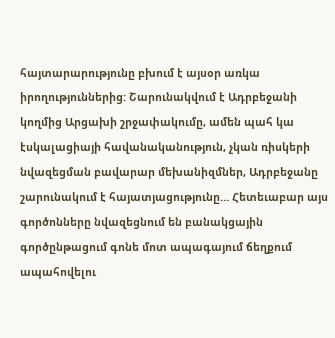հայտարարությունը բխում է այսօր առկա իրողություններից: Շարունակվում է Ադրբեջանի կողմից Արցախի շրջափակումը, ամեն պահ կա էսկալացիայի հավանականություն, չկան ռիսկերի նվազեցման բավարար մեխանիզմներ, Ադրբեջանը շարունակում է հայատյացությունը… Հետեւաբար այս գործոնները նվազեցնում են բանակցային գործընթացում գոնե մոտ ապագայում ճեղքում ապահովելու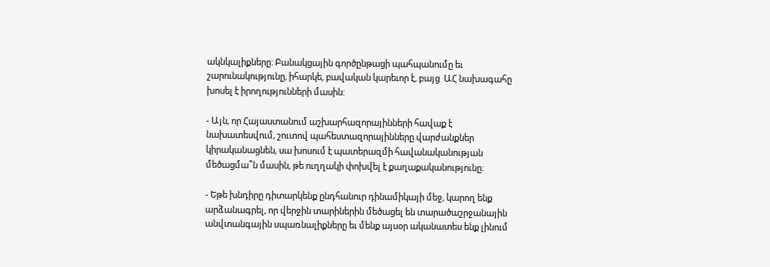ակնկալիքները: Բանակցային գործընթացի պահպանումը եւ շարունակությունը, իհարկե, բավական կարեւոր է, բայց  ԱՀ նախագահը խոսել է իրողությունների մասին:

- Այն, որ Հայաստանում աշխարհազորայինների հավաք է նախատեսվում, շուտով պահեստազորայինները վարժանքներ կիրականացնեն, սա խոսում է պատերազմի հավանականության մեծացմա՞ն մասին, թե ուղղակի փոխվել է քաղաքականությունը:

- Եթե խնդիրը դիտարկենք ընդհանուր դինամիկայի մեջ, կարող ենք արձանագրել, որ վերջին տարիներին մեծացել են տարածաշրջանային անվտանգային սպառնալիքները եւ մենք այսօր ականատես ենք լինում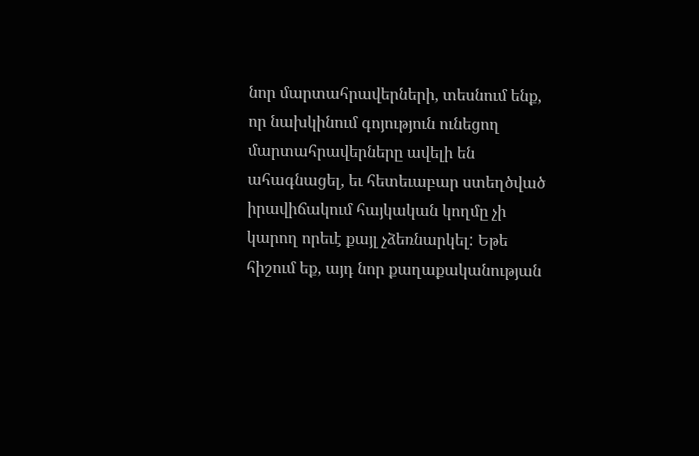նոր մարտահրավերների, տեսնում ենք, որ նախկինում գոյություն ունեցող մարտահրավերները ավելի են ահագնացել, եւ հետեւաբար ստեղծված իրավիճակում հայկական կողմը չի կարող որեւէ քայլ չձեռնարկել: Եթե հիշում եք, այդ նոր քաղաքականության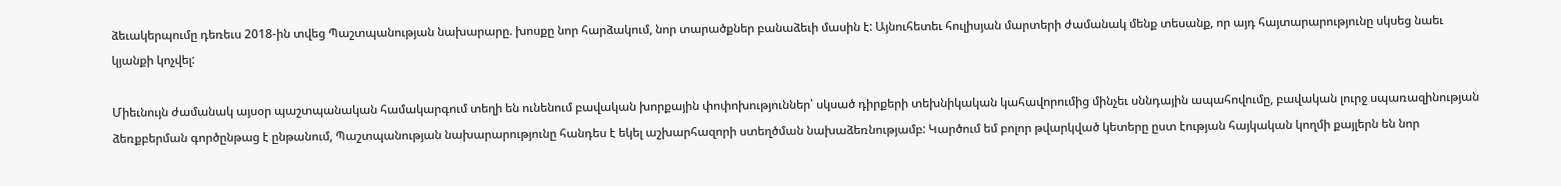ձեւակերպումը դեռեւս 2018-ին տվեց Պաշտպանության նախարարը. խոսքը նոր հարձակում, նոր տարածքներ բանաձեւի մասին է: Այնուհետեւ հուլիսյան մարտերի ժամանակ մենք տեսանք, որ այդ հայտարարությունը սկսեց նաեւ կյանքի կոչվել:

Միեւնույն ժամանակ այսօր պաշտպանական համակարգում տեղի են ունենում բավական խորքային փոփոխություններ՝ սկսած դիրքերի տեխնիկական կահավորումից մինչեւ սննդային ապահովումը, բավական լուրջ սպառազինության ձեռքբերման գործընթաց է ընթանում, Պաշտպանության նախարարությունը հանդես է եկել աշխարհազորի ստեղծման նախաձեռնությամբ: Կարծում եմ բոլոր թվարկված կետերը ըստ էության հայկական կողմի քայլերն են նոր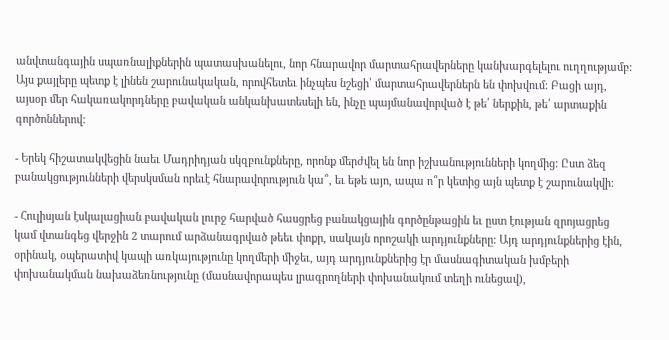անվտանգային սպառնալիքներին պատասխանելու, նոր հնարավոր մարտահրավերները կանխարգելելու ուղղությամբ: Այս քայլերը պետք է լինեն շարունակական, որովհետեւ ինչպես նշեցի՝ մարտահրավերներն են փոխվում: Բացի այդ, այսօր մեր հակառակորդները բավական անկանխատեսելի են, ինչը պայմանավորված է թե՛ ներքին, թե՛ արտաքին գործոններով:

- Երեկ հիշատակվեցին նաեւ Մադրիդյան սկզբունքները, որոնք մերժվել են նոր իշխանությունների կողմից: Ըստ ձեզ բանակցությունների վերսկսման որեւէ հնարավորություն կա՞, եւ եթե այո, ապա ո՞ր կետից այն պետք է շարունակվի:

- Հուլիսյան էսկալացիան բավական լուրջ հարված հասցրեց բանակցային գործընթացին եւ ըստ էության զրոյացրեց կամ վտանգեց վերջին 2 տարում արձանագրված թեեւ փոքր, սակայն որոշակի արդյունքները: Այդ արդյունքներից էին, օրինակ, օպերատիվ կապի առկայությունը կողմերի միջեւ, այդ արդյունքներից էր մասնագիտական խմբերի փոխանակման նախաձեռնությունը (մասնավորապես լրագրողների փոխանակում տեղի ունեցավ),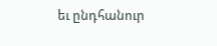եւ ընդհանուր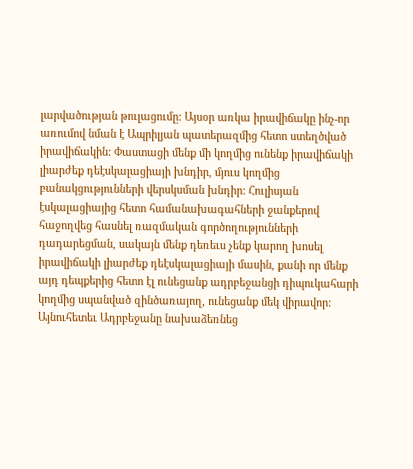լարվածության թուլացումը: Այսօր առկա իրավիճակը ինչ-որ առումով նման է Ապրիլյան պատերազմից հետո ստեղծված իրավիճակին: Փաստացի մենք մի կողմից ունենք իրավիճակի լիարժեք դեէսկալացիայի խնդիր, մյուս կողմից բանակցությունների վերսկսման խնդիր: Հուլիսյան էսկալացիայից հետո համանախագահների ջանքերով հաջողվեց հասնել ռազմական գործողությունների դադարեցման, սակայն մենք դեռեւս չենք կարող խոսել իրավիճակի լիարժեք դեէսկալացիայի մասին, քանի որ մենք այդ դեպքերից հետո էլ ունեցանք ադրբեջանցի դիպուկահարի կողմից սպանված զինծառայող, ունեցանք մեկ վիրավոր: Այնուհետեւ Ադրբեջանը նախաձեռնեց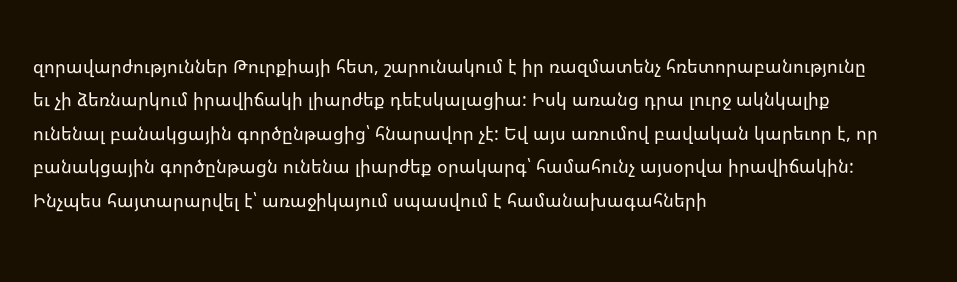զորավարժություններ Թուրքիայի հետ, շարունակում է իր ռազմատենչ հռետորաբանությունը եւ չի ձեռնարկում իրավիճակի լիարժեք դեէսկալացիա: Իսկ առանց դրա լուրջ ակնկալիք ունենալ բանակցային գործընթացից՝ հնարավոր չէ: Եվ այս առումով բավական կարեւոր է, որ բանակցային գործընթացն ունենա լիարժեք օրակարգ՝ համահունչ այսօրվա իրավիճակին: Ինչպես հայտարարվել է՝ առաջիկայում սպասվում է համանախագահների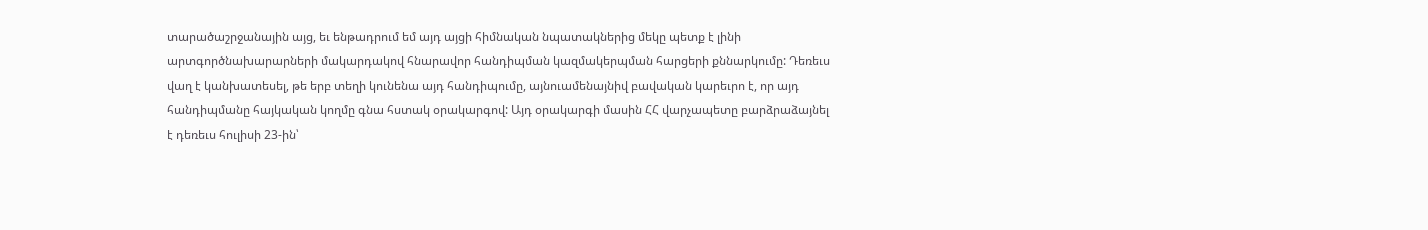տարածաշրջանային այց, եւ ենթադրում եմ այդ այցի հիմնական նպատակներից մեկը պետք է լինի արտգործնախարարների մակարդակով հնարավոր հանդիպման կազմակերպման հարցերի քննարկումը: Դեռեւս վաղ է կանխատեսել, թե երբ տեղի կունենա այդ հանդիպումը, այնուամենայնիվ բավական կարեւրո է, որ այդ հանդիպմանը հայկական կողմը գնա հստակ օրակարգով: Այդ օրակարգի մասին ՀՀ վարչապետը բարձրաձայնել է դեռեւս հուլիսի 23-ին՝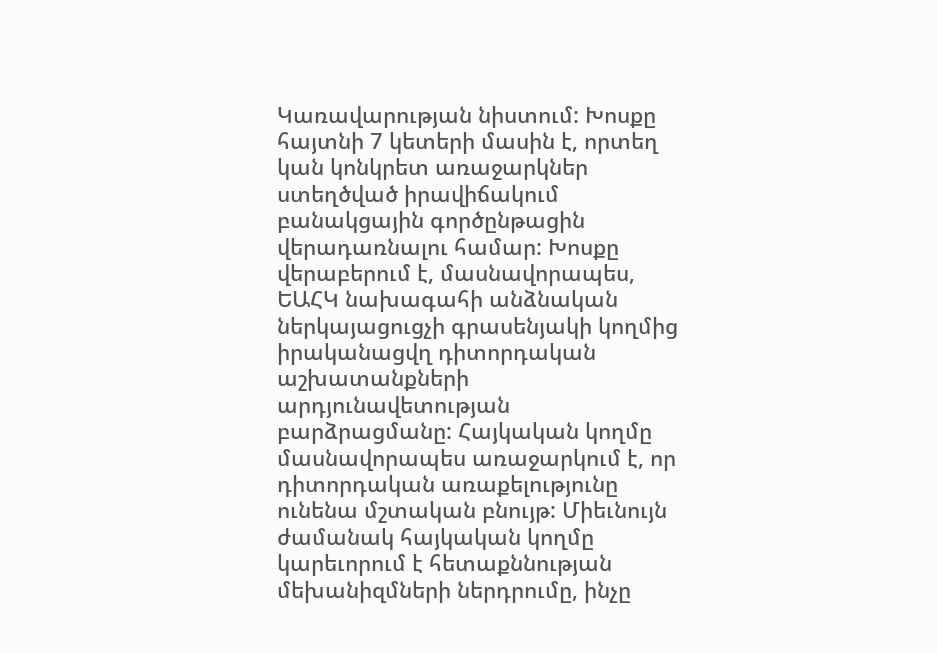Կառավարության նիստում: Խոսքը հայտնի 7 կետերի մասին է, որտեղ կան կոնկրետ առաջարկներ ստեղծված իրավիճակում բանակցային գործընթացին վերադառնալու համար: Խոսքը վերաբերում է, մասնավորապես, ԵԱՀԿ նախագահի անձնական ներկայացուցչի գրասենյակի կողմից իրականացվղ դիտորդական աշխատանքների արդյունավետության բարձրացմանը: Հայկական կողմը մասնավորապես առաջարկում է, որ դիտորդական առաքելությունը ունենա մշտական բնույթ: Միեւնույն ժամանակ հայկական կողմը կարեւորում է հետաքննության մեխանիզմների ներդրումը, ինչը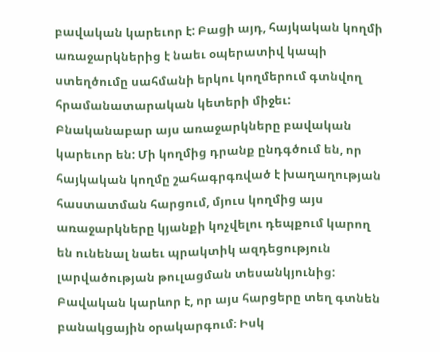բավական կարեւոր է: Բացի այդ, հայկական կողմի առաջարկներից է նաեւ օպերատիվ կապի ստեղծումը սահմանի երկու կողմերում գտնվող հրամանատարական կետերի միջեւ: Բնականաբար այս առաջարկները բավական կարեւոր են: Մի կողմից դրանք ընդգծում են, որ հայկական կողմը շահագրգռված է խաղաղության հաստատման հարցում, մյուս կողմից այս առաջարկները կյանքի կոչվելու դեպքում կարող են ունենալ նաեւ պրակտիկ ազդեցություն լարվածության թուլացման տեսանկյունից: Բավական կարևոր է, որ այս հարցերը տեղ գտնեն բանակցային օրակարգում։ Իսկ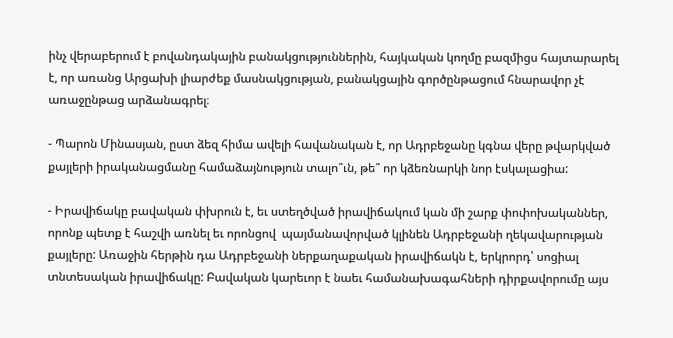ինչ վերաբերում է բովանդակային բանակցություններին, հայկական կողմը բազմիցս հայտարարել է, որ առանց Արցախի լիարժեք մասնակցության, բանակցային գործընթացում հնարավոր չէ առաջընթաց արձանագրել։

- Պարոն Մինասյան, ըստ ձեզ հիմա ավելի հավանական է, որ Ադրբեջանը կգնա վերը թվարկված քայլերի իրականացմանը համաձայնություն տալո՞ւն, թե՞ որ կձեռնարկի նոր էսկալացիա:

- Իրավիճակը բավական փխրուն է, եւ ստեղծված իրավիճակում կան մի շարք փոփոխականներ, որոնք պետք է հաշվի առնել եւ որոնցով  պայմանավորված կլինեն Ադրբեջանի ղեկավարության քայլերը: Առաջին հերթին դա Ադրբեջանի ներքաղաքական իրավիճակն է, երկրորդ՝ սոցիալ տնտեսական իրավիճակը: Բավական կարեւոր է նաեւ համանախագահների դիրքավորումը այս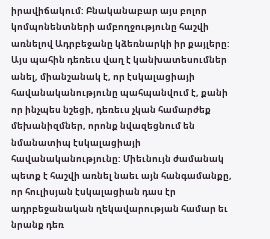իրավիճակում: Բնականաբար այս բոլոր կոմպոնենտների ամբողջությունը հաշվի առնելով Ադրբեջանը կձեռնարկի իր քայլերը: Այս պահին դեռեւս վաղ է կանխատեսումներ անել, միանշանակ է, որ էսկալացիայի հավանականությունը պահպանվում է, քանի որ ինչպես նշեցի, դեռեւս չկան համարժեք մեխանիզմներ, որոնք նվազեցնում են նմանատիպ էսկալացիայի հավանականությունը: Միեւնույն ժամանակ պետք է հաշվի առնել նաեւ այն հանգամանքը, որ հուլիսյան էսկալացիան դաս էր ադրբեջանական ղեկավարության համար եւ նրանք դեռ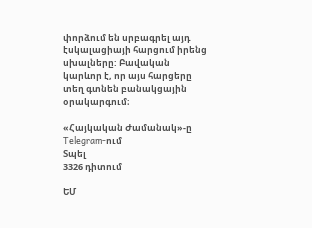փորձում են սրբագրել այդ էսկալացիայի հարցում իրենց սխալները: Բավական կարևոր է, որ այս հարցերը տեղ գտնեն բանակցային օրակարգում։

«Հայկական Ժամանակ»-ը Telegram-ում
Տպել
3326 դիտում

ԵՄ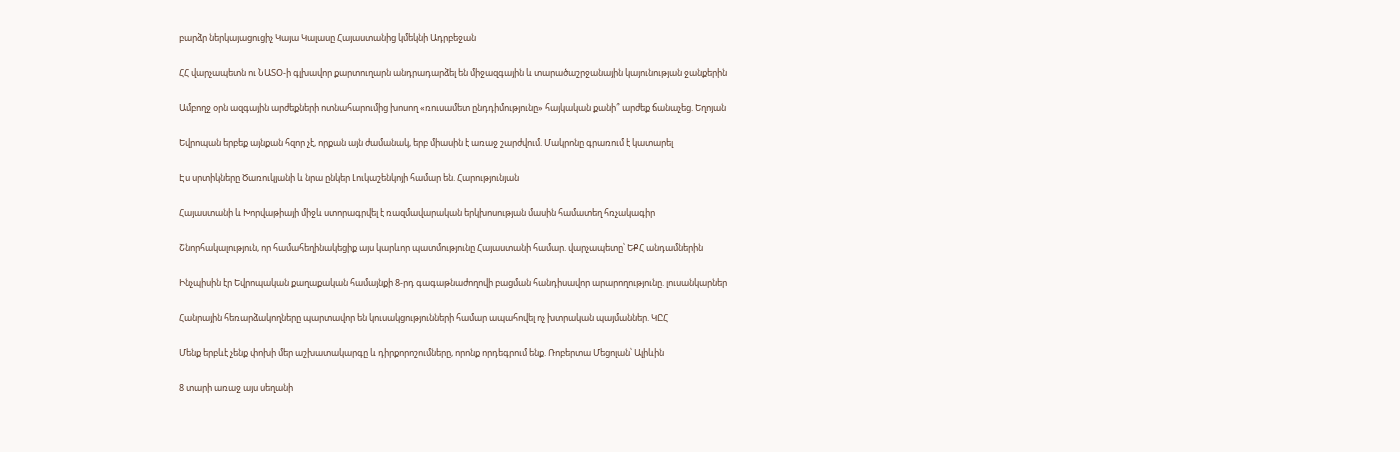բարձր ներկայացուցիչ Կայա Կալասը Հայաստանից կմեկնի Ադրբեջան

ՀՀ վարչապետն ու ՆԱՏՕ-ի գլխավոր քարտուղարն անդրադարձել են միջազգային և տարածաշրջանային կայունության ջանքերին

Ամբողջ օրն ազգային արժեքների ոտնահարումից խոսող «ռուսամետ ընդդիմությունը» հայկական քանի՞ արժեք ճանաչեց. Եղոյան

Եվրոպան երբեք այնքան հզոր չէ, որքան այն ժամանակ, երբ միասին է առաջ շարժվում. Մակրոնը գրառում է կատարել

Էս սրտիկները Ծառուկյանի և նրա ընկեր Լուկաշենկոյի համար են. Հարությունյան

Հայաստանի և Խորվաթիայի միջև ստորագրվել է ռազմավարական երկխոսության մասին համատեղ հռչակագիր

Շնորհակալություն, որ համահեղինակեցիք այս կարևոր պատմությունը Հայաստանի համար. վարչապետը՝ ԵՔՀ անդամներին

Ինչպիսին էր Եվրոպական քաղաքական համայնքի 8-րդ գագաթնաժողովի բացման հանդիսավոր արարողությունը. լուսանկարներ

Հանրային հեռարձակողները պարտավոր են կուսակցությունների համար ապահովել ոչ խտրական պայմաններ. ԿԸՀ

Մենք երբևէ չենք փոխի մեր աշխատակարգը և դիրքորոշումները, որոնք որդեգրում ենք. Ռոբերտա Մեցոլան՝ Ալիևին

8 տարի առաջ այս սեղանի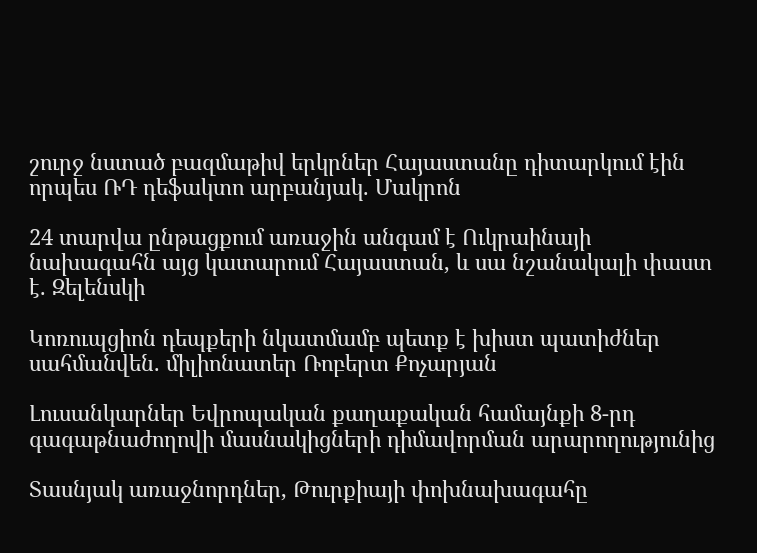շուրջ նստած բազմաթիվ երկրներ Հայաստանը դիտարկում էին որպես ՌԴ դեֆակտո արբանյակ. Մակրոն

24 տարվա ընթացքում առաջին անգամ է Ուկրաինայի նախագահն այց կատարում Հայաստան, և սա նշանակալի փաստ է. Զելենսկի

Կոռուպցիոն դեպքերի նկատմամբ պետք է խիստ պատիժներ սահմանվեն. միլիոնատեր Ռոբերտ Քոչարյան

Լուսանկարներ Եվրոպական քաղաքական համայնքի 8-րդ գագաթնաժողովի մասնակիցների դիմավորման արարողությունից

Տասնյակ առաջնորդներ, Թուրքիայի փոխնախագահը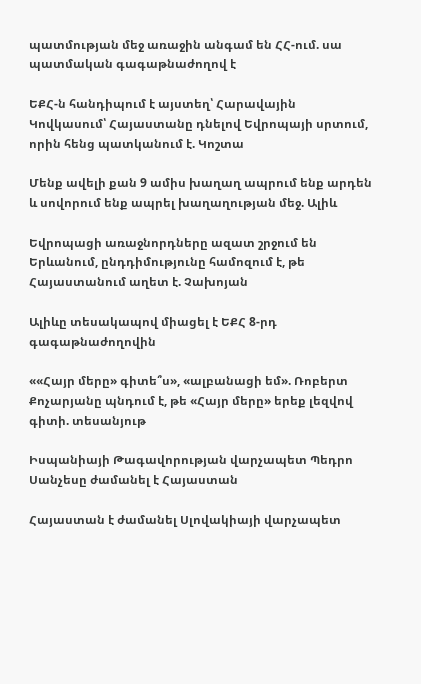պատմության մեջ առաջին անգամ են ՀՀ-ում. սա պատմական գագաթնաժողով է

ԵՔՀ-ն հանդիպում է այստեղ՝ Հարավային Կովկասում՝ Հայաստանը դնելով Եվրոպայի սրտում, որին հենց պատկանում է. Կոշտա

Մենք ավելի քան 9 ամիս խաղաղ ապրում ենք արդեն և սովորում ենք ապրել խաղաղության մեջ. Ալիև

Եվրոպացի առաջնորդները ազատ շրջում են Երևանում, ընդդիմությունը համոզում է, թե Հայաստանում աղետ է. Չախոյան

Ալիևը տեսակապով միացել է ԵՔՀ 8-րդ գագաթնաժողովին

««Հայր մերը» գիտե՞ս», «ալբանացի եմ». Ռոբերտ Քոչարյանը պնդում է, թե «Հայր մերը» երեք լեզվով գիտի. տեսանյութ

Իսպանիայի Թագավորության վարչապետ Պեդրո Սանչեսը ժամանել է Հայաստան

Հայաստան է ժամանել Սլովակիայի վարչապետ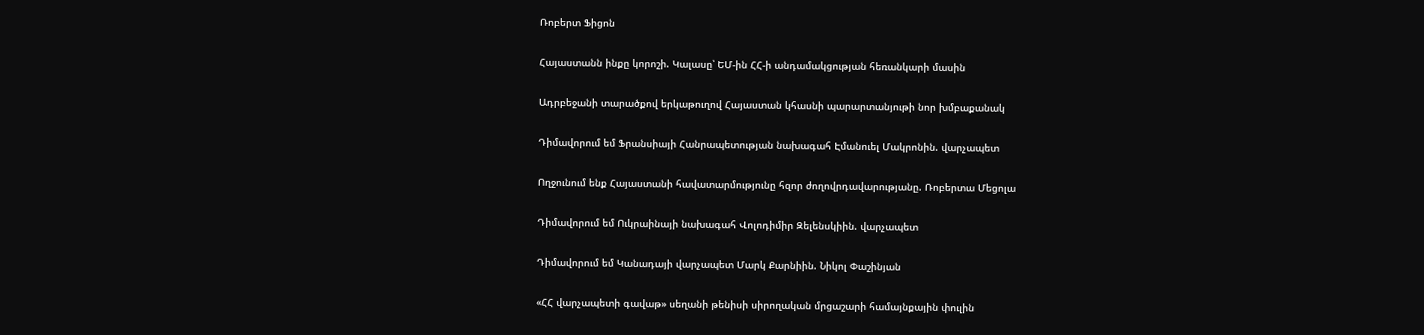Ռոբերտ Ֆիցոն

Հայաստանն ինքը կորոշի. Կալասը՝ ԵՄ-ին ՀՀ-ի անդամակցության հեռանկարի մասին

Ադրբեջանի տարածքով երկաթուղով Հայաստան կհասնի պարարտանյութի նոր խմբաքանակ

Դիմավորում եմ Ֆրանսիայի Հանրապետության նախագահ Էմանուել Մակրոնին. վարչապետ

Ողջունում ենք Հայաստանի հավատարմությունը հզոր ժողովրդավարությանը. Ռոբերտա Մեցոլա

Դիմավորում եմ Ուկրաինայի նախագահ Վոլոդիմիր Զելենսկիին. վարչապետ

Դիմավորում եմ Կանադայի վարչապետ Մարկ Քարնիին. Նիկոլ Փաշինյան

«ՀՀ վարչապետի գավաթ» սեղանի թենիսի սիրողական մրցաշարի համայնքային փուլին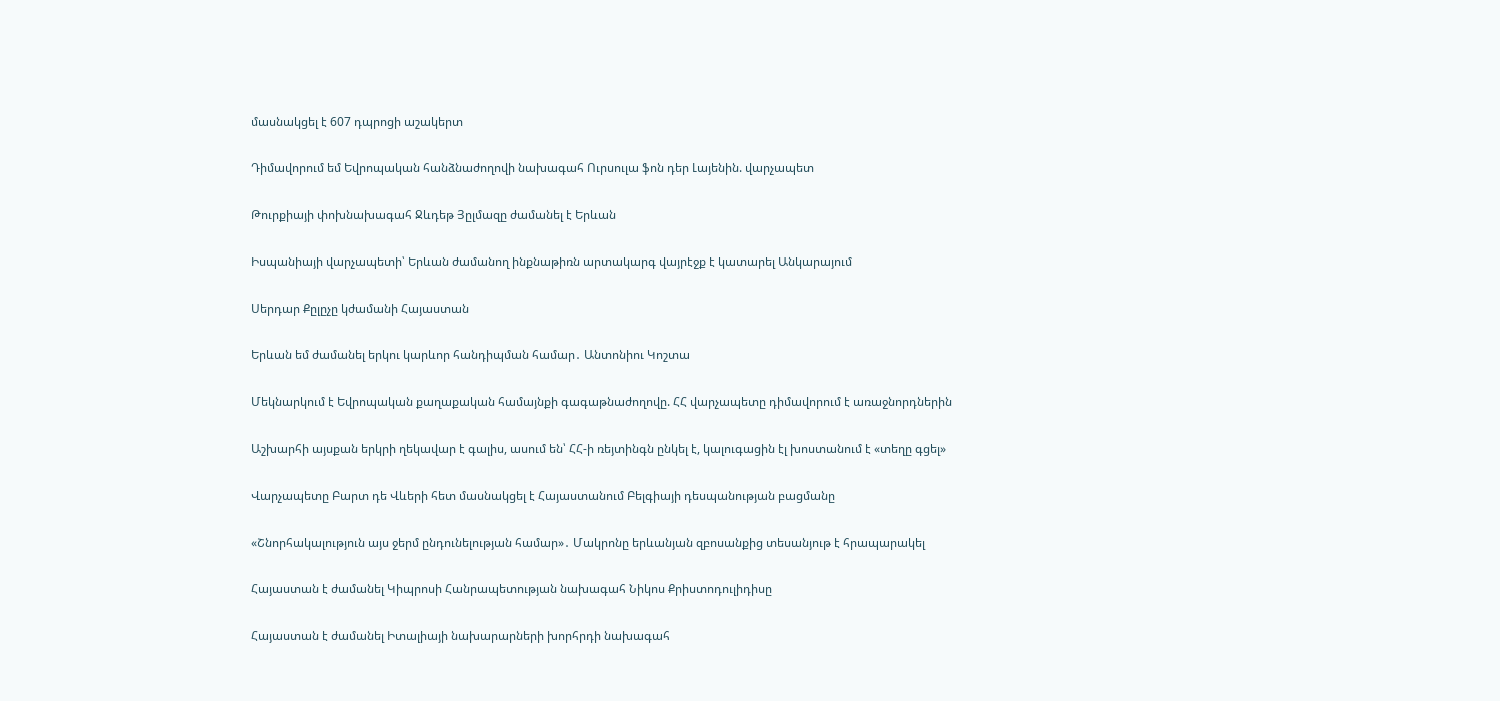մասնակցել է 607 դպրոցի աշակերտ

Դիմավորում եմ Եվրոպական հանձնաժողովի նախագահ Ուրսուլա ֆոն դեր Լայենին. վարչապետ

Թուրքիայի փոխնախագահ Ջևդեթ Յըլմազը ժամանել է Երևան

Իսպանիայի վարչապետի՝ Երևան ժամանող ինքնաթիռն արտակարգ վայրէջք է կատարել Անկարայում

Սերդար Քըլըչը կժամանի Հայաստան

Երևան եմ ժամանել երկու կարևոր հանդիպման համար․ Անտոնիու Կոշտա

Մեկնարկում է Եվրոպական քաղաքական համայնքի գագաթնաժողովը. ՀՀ վարչապետը դիմավորում է առաջնորդներին

Աշխարհի այսքան երկրի ղեկավար է գալիս, ասում են՝ ՀՀ-ի ռեյտինգն ընկել է, կալուգացին էլ խոստանում է «տեղը գցել»

Վարչապետը Բարտ դե Վևերի հետ մասնակցել է Հայաստանում Բելգիայի դեսպանության բացմանը

«Շնորհակալություն այս ջերմ ընդունելության համար»․ Մակրոնը երևանյան զբոսանքից տեսանյութ է հրապարակել

Հայաստան է ժամանել Կիպրոսի Հանրապետության նախագահ Նիկոս Քրիստոդուլիդիսը

Հայաստան է ժամանել Իտալիայի նախարարների խորհրդի նախագահ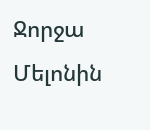Ջորջա Մելոնին